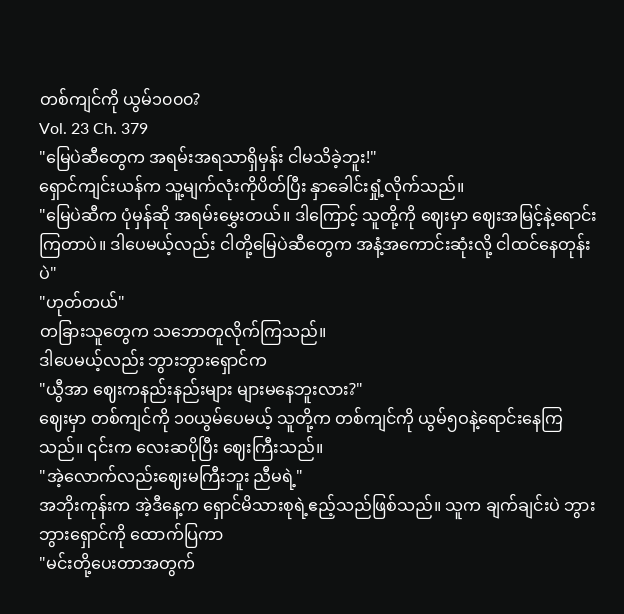တစ်ကျင်ကို ယွမ်၁၀၀၀?
Vol. 23 Ch. 379
"မြေပဲဆီတွေက အရမ်းအရသာရှိမှန်း ငါမသိခဲ့ဘူး!"
ရှောင်ကျင်းယန်က သူ့မျက်လုံးကိုပိတ်ပြီး နှာခေါင်းရှုံ့လိုက်သည်။
"မြေပဲဆီက ပုံမှန်ဆို အရမ်းမွှေးတယ်။ ဒါကြောင့် သူတို့ကို ဈေးမှာ ဈေးအမြင့်နဲ့ရောင်းကြတာပဲ။ ဒါပေမယ့်လည်း ငါတို့မြေပဲဆီတွေက အနံ့အကောင်းဆုံးလို့ ငါထင်နေတုန်းပဲ"
"ဟုတ်တယ်"
တခြားသူတွေက သဘောတူလိုက်ကြသည်။
ဒါပေမယ့်လည်း ဘွားဘွားရှောင်က
"ယွီအာ ဈေးကနည်းနည်းများ များမနေဘူးလား?"
ဈေးမှာ တစ်ကျင်ကို ၁၀ယွမ်ပေမယ့် သူတို့က တစ်ကျင်ကို ယွမ်၅ဝနဲ့ရောင်းနေကြသည်။ ၎င်းက လေးဆပိုပြီး ဈေးကြီးသည်။
"အဲ့လောက်လည်းဈေးမကြီးဘူး ညီမရဲ့"
အဘိုးကုန်းက အဲ့ဒီနေ့က ရှောင်မိသားစုရဲ့ဧည့်သည်ဖြစ်သည်။ သူက ချက်ချင်းပဲ ဘွားဘွားရှောင်ကို ထောက်ပြကာ
"မင်းတို့ပေးတာအတွက်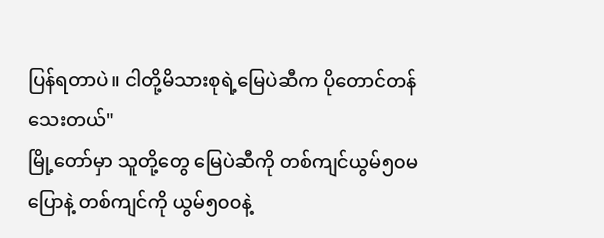ပြန်ရတာပဲ။ ငါတို့မိသားစုရဲ့မြေပဲဆီက ပိုတောင်တန်သေးတယ်"
မြို့တော်မှာ သူတို့တွေ မြေပဲဆီကို တစ်ကျင်ယွမ်၅၀မပြောနဲ့ တစ်ကျင်ကို ယွမ်၅၀၀နဲ့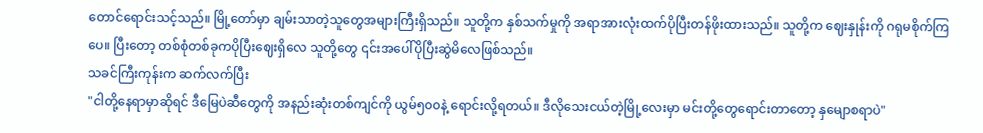တောင်ရောင်းသင့်သည်။ မြို့တော်မှာ ချမ်းသာတဲ့သူတွေအများကြီးရှိသည်။ သူတို့က နှစ်သက်မှုကို အရာအားလုံးထက်ပိုပြီးတန်ဖိုးထားသည်။ သူတို့က ဈေးနှုန်းကို ဂရုမစိုက်ကြပေ။ ပြီးတော့ တစ်စုံတစ်ခုကပိုပြီးဈေးရှိလေ သူတို့တွေ ၎င်းအပေါ်ပိုပြီးဆွဲမိလေဖြစ်သည်။
သခင်ကြီးကုန်းက ဆက်လက်ပြီး
"ငါတို့နေရာမှာဆိုရင် ဒီမြေပဲဆီတွေကို အနည်းဆုံးတစ်ကျင်ကို ယွမ်၅၀၀နဲ့ ရောင်းလို့ရတယ်။ ဒီလိုသေးငယ်တဲ့မြို့လေးမှာ မင်းတို့တွေရောင်းတာတော့ နှမျောစရာပဲ"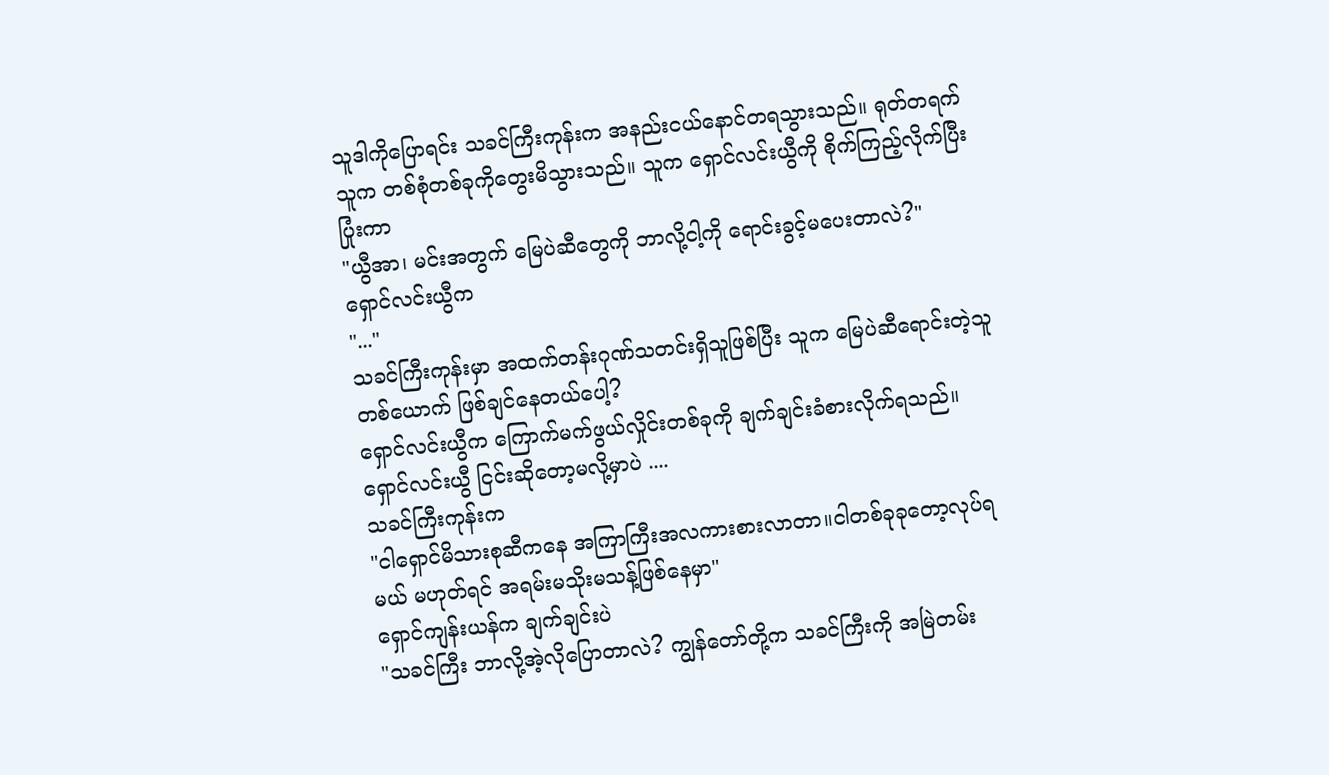သူဒါကိုပြောရင်း သခင်ကြီးကုန်းက အနည်းငယ်နောင်တရသွားသည်။ ရုတ်တရက် သူက တစ်စုံတစ်ခုကိုတွေးမိသွားသည်။ သူက ရှောင်လင်းယွီကို စိုက်ကြည့်လိုက်ပြီး ပြုံးကာ
"ယွီအာ၊ မင်းအတွက် မြေပဲဆီတွေကို ဘာလို့ငါ့ကို ရောင်းခွင့်မပေးတာလဲ?"
ရှောင်လင်းယွီက
"..."
သခင်ကြီးကုန်းမှာ အထက်တန်းဂုဏ်သတင်းရှိသူဖြစ်ပြီး သူက မြေပဲဆီရောင်းတဲ့သူတစ်ယောက် ဖြစ်ချင်နေတယ်ပေါ့?
ရှောင်လင်းယွီက ကြောက်မက်ဖွယ်လှိုင်းတစ်ခုကို ချက်ချင်းခံစားလိုက်ရသည်။ ရှောင်လင်းယွီ ငြင်းဆိုတော့မလို့မှာပဲ ....
သခင်ကြီးကုန်းက
"ငါရှောင်မိသားစုဆီကနေ အကြာကြီးအလကားစားလာတာ။ငါတစ်ခုခုတော့လုပ်ရမယ် မဟုတ်ရင် အရမ်းမသိုးမသန့်ဖြစ်နေမှာ"
ရှောင်ကျန်းယန်က ချက်ချင်းပဲ
"သခင်ကြီး ဘာလို့အဲ့လိုပြောတာလဲ? ကျွန်တော်တို့က သခင်ကြီးကို အမြဲတမ်း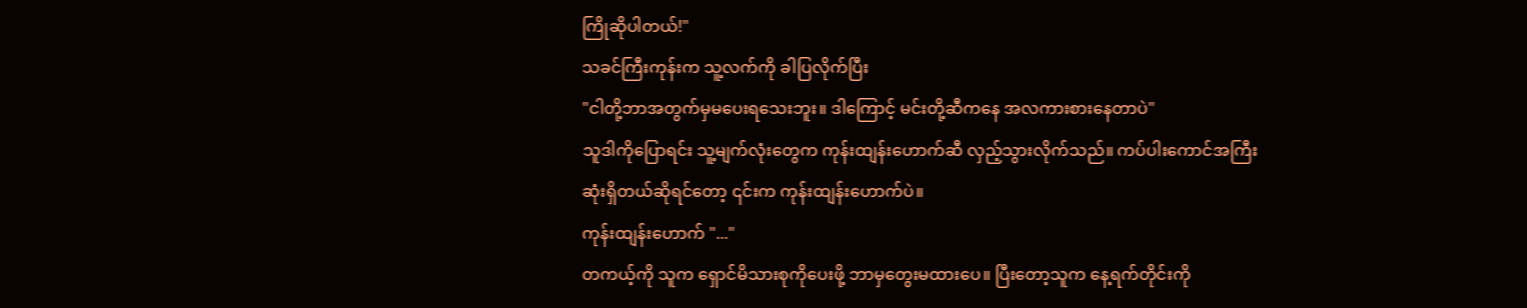ကြိုဆိုပါတယ်!"
သခင်ကြီးကုန်းက သူ့လက်ကို ခါပြလိုက်ပြီး
"ငါတို့ဘာအတွက်မှမပေးရသေးဘူး။ ဒါကြောင့် မင်းတို့ဆီကနေ အလကားစားနေတာပဲ"
သူဒါကိုပြောရင်း သူ့မျက်လုံးတွေက ကုန်းထျန်းဟောက်ဆီ လှည့်သွားလိုက်သည်။ ကပ်ပါးကောင်အကြီးဆုံးရှိတယ်ဆိုရင်တော့ ၎င်းက ကုန်းထျန်းဟောက်ပဲ။
ကုန်းထျန်းဟောက် "..."
တကယ့်ကို သူက ရှောင်မိသားစုကိုပေးဖို့ ဘာမှတွေးမထားပေ။ ပြီးတော့သူက နေ့ရက်တိုင်းကို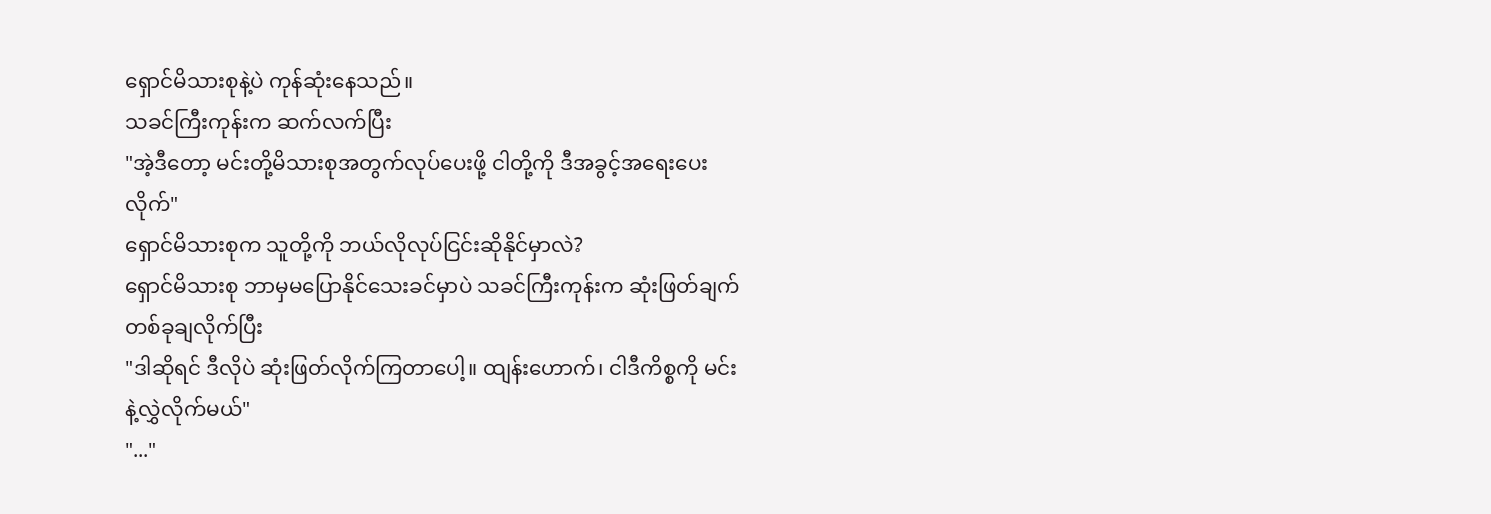ရှောင်မိသားစုနဲ့ပဲ ကုန်ဆုံးနေသည်။
သခင်ကြီးကုန်းက ဆက်လက်ပြီး
"အဲ့ဒီတော့ မင်းတို့မိသားစုအတွက်လုပ်ပေးဖို့ ငါတို့ကို ဒီအခွင့်အရေးပေးလိုက်"
ရှောင်မိသားစုက သူတို့ကို ဘယ်လိုလုပ်ငြင်းဆိုနိုင်မှာလဲ?
ရှောင်မိသားစု ဘာမှမပြောနိုင်သေးခင်မှာပဲ သခင်ကြီးကုန်းက ဆုံးဖြတ်ချက်တစ်ခုချလိုက်ပြီး
"ဒါဆိုရင် ဒီလိုပဲ ဆုံးဖြတ်လိုက်ကြတာပေါ့။ ထျန်းဟောက်၊ ငါဒီကိစ္စကို မင်းနဲ့လွှဲလိုက်မယ်"
"..."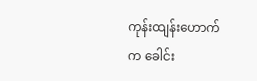ကုန်းထျန်းဟောက်က ခေါင်း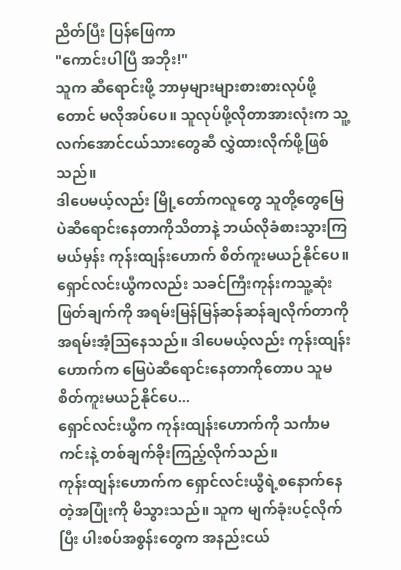ညိတ်ပြီး ပြန်ဖြေကာ
"ကောင်းပါပြီ အဘိုး!"
သူက ဆီရောင်းဖို့ ဘာမှများများစားစားလုပ်ဖို့တောင် မလိုအပ်ပေ။ သူလုပ်ဖို့လိုတာအားလုံးက သူ့လက်အောင်ငယ်သားတွေဆီ လွှဲထားလိုက်ဖို့ဖြစ်သည်။
ဒါပေမယ့်လည်း မြို့တော်ကလူတွေ သူတို့တွေမြေပဲဆီရောင်းနေတာကိုသိတာနဲ့ ဘယ်လိုခံစားသွားကြမယ်မှန်း ကုန်းထျန်းဟောက် စိတ်ကူးမယဉ်နိုင်ပေ။
ရှောင်လင်းယွီကလည်း သခင်ကြီးကုန်းကသူ့ဆုံးဖြတ်ချက်ကို အရမ်းမြန်မြန်ဆန်ဆန်ချလိုက်တာကို အရမ်းအံ့ဩနေသည်။ ဒါပေမယ့်လည်း ကုန်းထျန်းဟောက်က မြေပဲဆီရောင်းနေတာကိုတောပ သူမစိတ်ကူးမယဉ်နိုင်ပေ...
ရှောင်လင်းယွီက ကုန်းထျန်းဟောက်ကို သင်္ကာမကင်းနဲ့ တစ်ချက်ခိုးကြည့်လိုက်သည်။
ကုန်းထျန်းဟောက်က ရှောင်လင်းယွီရဲ့စနောက်နေတဲ့အပြုံးကို မိသွားသည်။ သူက မျက်ခုံးပင့်လိုက်ပြီး ပါးစပ်အစွန်းတွေက အနည်းငယ်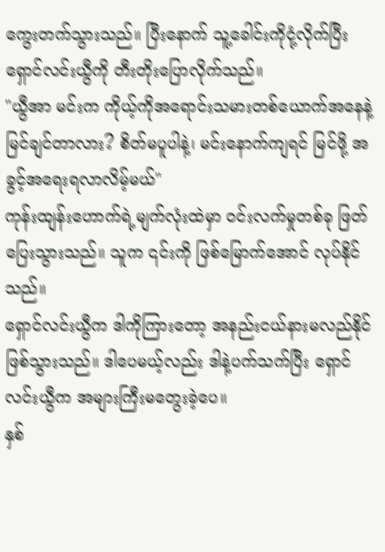ကွေးတက်သွားသည်။ ပြီးနောက် သူ့ခေါင်းကိုငုံ့လိုက်ပြီး ရှောင်လင်းယွီကို တီးတိုးပြောလိုက်သည်။
"ယွီအာ မင်းက ကိုယ့်ကိုအရောင်းသမားတစ်ယောက်အနေနဲ့မြင်ချင်တာလား? စိတ်မပူပါနဲ့၊ မင်းနောက်ကျရင် မြင်ဖို့ အခွင့်အရေးရလာလိမ့်မယ်"
ကုန်းထျန်းဟောက်ရဲ့မျက်လုံးထဲမှာ ဝင်းလက်မှုတစ်ခု ဖြတ်ပြေးသွားသည်။ သူက ၎င်းကို ဖြစ်မြောက်အောင် လုပ်နိုင်သည်။
ရှောင်လင်းယွီက ဒါကိုကြားတော့ အနည်းငယ်နားမလည်နိုင်ဖြစ်သွားသည်။ ဒါပေမယ့်လည်း ဒါနဲ့ပက်သက်ပြီး ရှောင်လင်းယွီက အများကြီးမတွေးခဲ့ပေ။
နှစ်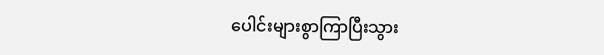ပေါင်းများစွာကြာပြီးသွား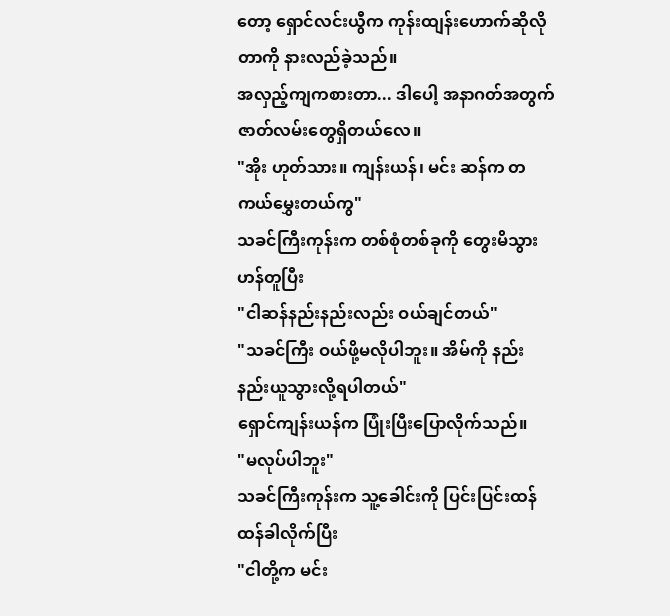တော့ ရှောင်လင်းယွီက ကုန်းထျန်းဟောက်ဆိုလိုတာကို နားလည်ခဲ့သည်။
အလှည့်ကျကစားတာ... ဒါပေါ့ အနာဂတ်အတွက် ဇာတ်လမ်းတွေရှိတယ်လေ။
"အိုး ဟုတ်သား။ ကျန်းယန်၊ မင်း ဆန်က တကယ်မွှေးတယ်ကွ"
သခင်ကြီးကုန်းက တစ်စုံတစ်ခုကို တွေးမိသွားဟန်တူပြီး
"ငါဆန်နည်းနည်းလည်း ဝယ်ချင်တယ်"
"သခင်ကြီး ဝယ်ဖို့မလိုပါဘူး။ အိမ်ကို နည်းနည်းယူသွားလို့ရပါတယ်"
ရှောင်ကျန်းယန်က ပြုံးပြီးပြောလိုက်သည်။
"မလုပ်ပါဘူး"
သခင်ကြီးကုန်းက သူ့ခေါင်းကို ပြင်းပြင်းထန်ထန်ခါလိုက်ပြီး
"ငါတို့က မင်း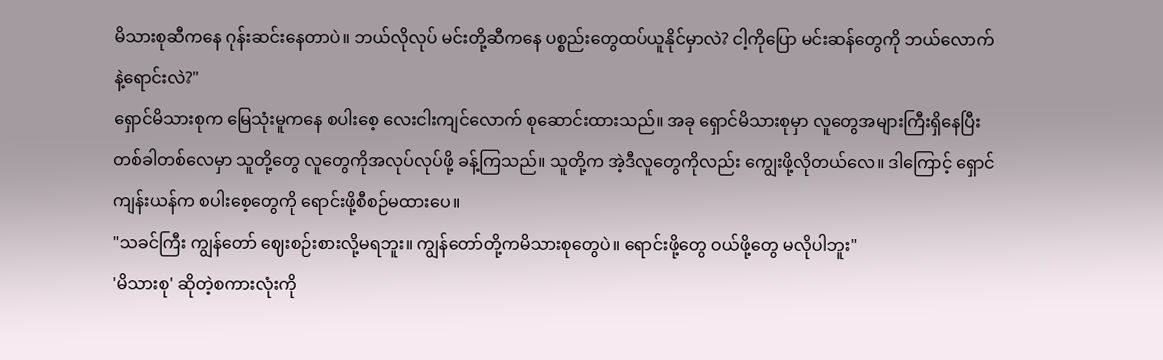မိသားစုဆီကနေ ဂုန်းဆင်းနေတာပဲ။ ဘယ်လိုလုပ် မင်းတို့ဆီကနေ ပစ္စည်းတွေထပ်ယူနိုင်မှာလဲ? ငါ့ကိုပြော မင်းဆန်တွေကို ဘယ်လောက်နဲ့ရောင်းလဲ?"
ရှောင်မိသားစုက မြေသုံးမူကနေ စပါးစေ့ လေးငါးကျင်လောက် စုဆောင်းထားသည်။ အခု ရှောင်မိသားစုမှာ လူတွေအများကြီးရှိနေပြီး တစ်ခါတစ်လေမှာ သူတို့တွေ လူတွေကိုအလုပ်လုပ်ဖို့ ခန့်ကြသည်။ သူတို့က အဲ့ဒီလူတွေကိုလည်း ကျွေးဖို့လိုတယ်လေ။ ဒါကြောင့် ရှောင်ကျန်းယန်က စပါးစေ့တွေကို ရောင်းဖို့စီစဉ်မထားပေ။
"သခင်ကြီး ကျွန်တော် ဈေးစဉ်းစားလို့မရဘူး။ ကျွန်တော်တို့ကမိသားစုတွေပဲ။ ရောင်းဖို့တွေ ဝယ်ဖို့တွေ မလိုပါဘူး"
'မိသားစု' ဆိုတဲ့စကားလုံးကို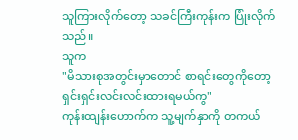သူကြားလိုက်တော့ သခင်ကြီးကုန်းက ပြုံးလိုက်သည်။
သူက
"မိသားစုအတွင်းမှာတောင် စာရင်းတွေကိုတော့ ရှင်းရှင်းလင်းလင်းထားရမယ်ကွ"
ကုန်းထျန်းဟောက်က သူ့မျက်နှာကို တကယ်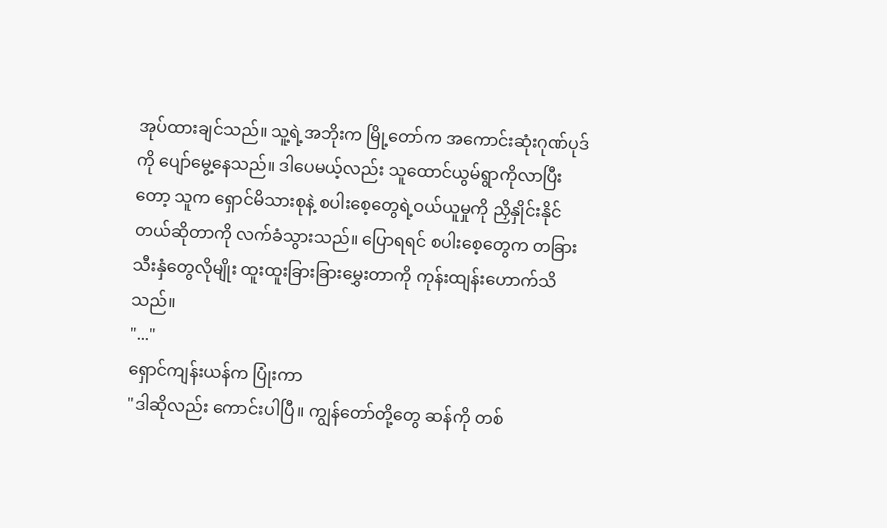အုပ်ထားချင်သည်။ သူ့ရဲ့အဘိုးက မြို့တော်က အကောင်းဆုံးဂုဏ်ပုဒ်ကို ပျော်မွေ့နေသည်။ ဒါပေမယ့်လည်း သူထောင်ယွမ်ရွာကိုလာပြီးတော့ သူက ရှောင်မိသားစုနဲ့ စပါးစေ့တွေရဲ့ဝယ်ယူမှုကို ညှိနှိုင်းနိုင်တယ်ဆိုတာကို လက်ခံသွားသည်။ ပြောရရင် စပါးစေ့တွေက တခြားသီးနှံတွေလိုမျိုး ထူးထူးခြားခြားမွှေးတာကို ကုန်းထျန်းဟောက်သိသည်။
"..."
ရှောင်ကျန်းယန်က ပြုံးကာ
"ဒါဆိုလည်း ကောင်းပါပြီ။ ကျွန်တော်တို့တွေ ဆန်ကို တစ်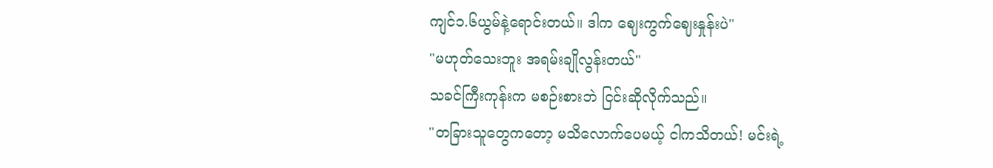ကျင်၁.၆ယွမ်နဲ့ရောင်းတယ်။ ဒါက ဈေးကွက်ဈေးနှုန်းပဲ"
"မဟုတ်သေးဘူး အရမ်းချိုလွန်းတယ်"
သခင်ကြီးကုန်းက မစဉ်းစားဘဲ ငြင်းဆိုလိုက်သည်။
"တခြားသူတွေကတော့ မသိလောက်ပေမယ့် ငါကသိတယ်! မင်းရဲ့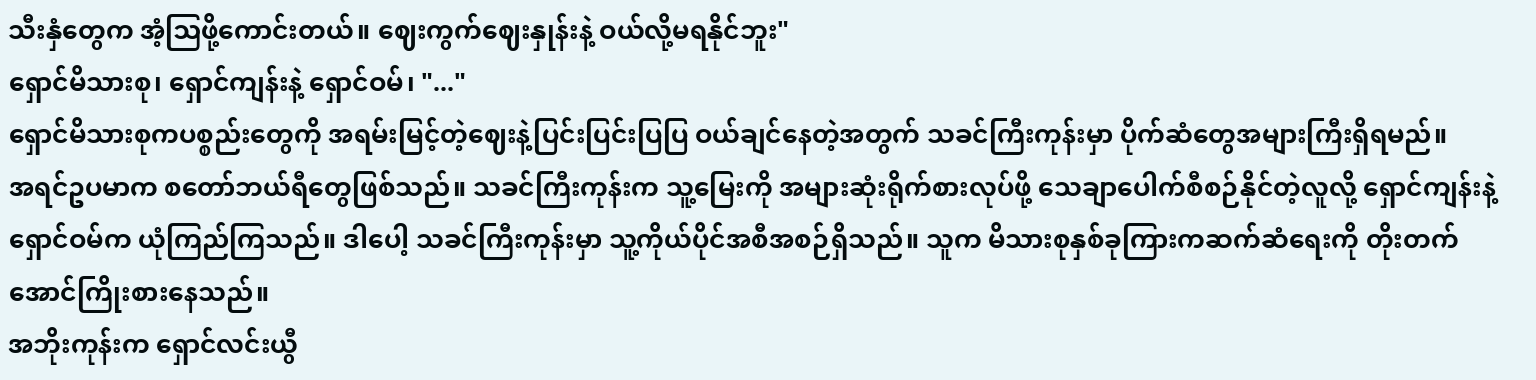သီးနှံတွေက အံ့ဩဖို့ကောင်းတယ်။ ဈေးကွက်ဈေးနှုန်းနဲ့ ဝယ်လို့မရနိုင်ဘူး"
ရှောင်မိသားစု၊ ရှောင်ကျန်းနဲ့ ရှောင်ဝမ်၊ "..."
ရှောင်မိသားစုကပစ္စည်းတွေကို အရမ်းမြင့်တဲ့ဈေးနဲ့ပြင်းပြင်းပြပြ ဝယ်ချင်နေတဲ့အတွက် သခင်ကြီးကုန်းမှာ ပိုက်ဆံတွေအများကြီးရှိရမည်။
အရင်ဥပမာက စတော်ဘယ်ရီတွေဖြစ်သည်။ သခင်ကြီးကုန်းက သူ့မြေးကို အများဆုံးရိုက်စားလုပ်ဖို့ သေချာပေါက်စီစဉ်နိုင်တဲ့လူလို့ ရှောင်ကျန်းနဲ့ ရှောင်ဝမ်က ယုံကြည်ကြသည်။ ဒါပေါ့ သခင်ကြီးကုန်းမှာ သူ့ကိုယ်ပိုင်အစီအစဉ်ရှိသည်။ သူက မိသားစုနှစ်ခုကြားကဆက်ဆံရေးကို တိုးတက်အောင်ကြိုးစားနေသည်။
အဘိုးကုန်းက ရှောင်လင်းယွီ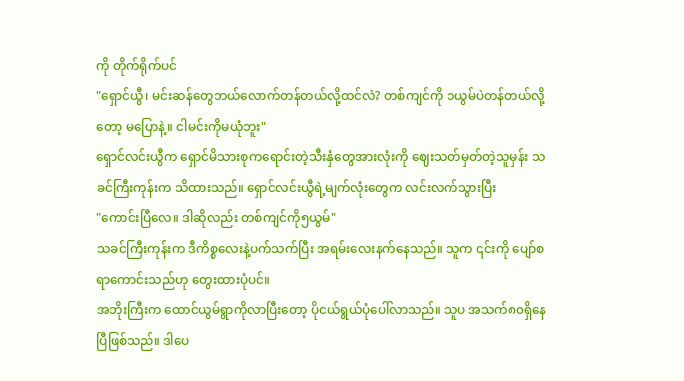ကို တိုက်ရိုက်ပင်
"ရှောင်ယွီ၊ မင်းဆန်တွေဘယ်လောက်တန်တယ်လို့ထင်လဲ? တစ်ကျင်ကို ၁ယွမ်ပဲတန်တယ်လို့တော့ မပြောနဲ့။ ငါမင်းကိုမယုံဘူး"
ရှောင်လင်းယွီက ရှောင်မိသားစုကရောင်းတဲ့သီးနှံတွေအားလုံးကို ဈေးသတ်မှတ်တဲ့သူမှန်း သခင်ကြီးကုန်းက သိထားသည်။ ရှောင်လင်းယွီရဲ့မျက်လုံးတွေက လင်းလက်သွားပြီး
"ကောင်းပြီလေ။ ဒါဆိုလည်း တစ်ကျင်ကို၅ယွမ်"
သခင်ကြီးကုန်းက ဒီကိစ္စလေးနဲ့ပက်သက်ပြီး အရမ်းလေးနက်နေသည်။ သူက ၎င်းကို ပျော်စရာကောင်းသည်ဟု တွေးထားပုံပင်။
အဘိုးကြီးက ထောင်ယွမ်ရွာကိုလာပြီးတော့ ပိုငယ်ရွယ်ပုံပေါ်လာသည်။ သူပ အသက်၈၀ရှိနေပြီဖြစ်သည်။ ဒါပေ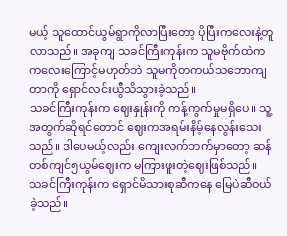မယ့် သူထောင်ယွမ်ရွာကိုလာပြီးတော့ ပိုပြီးကလေးနဲ့တူလာသည်။ အခုကျ သခင်ကြီးကုန်းက သူမဗိုက်ထဲကကလေးကြောင့်မဟုတ်ဘဲ သူမကိုတကယ်သဘောကျတာကို ရှောင်လင်းယွီသိသွားခဲ့သည်။
သခင်ကြီးကုန်းက ဈေးနှုန်းကို ကန့်ကွက်မှုမရှိပေ။ သူ့အတွက်ဆိုရင်တောင် ဈေးကအရမ်းနိမ့်နေလွန်းသေးသည်။ ဒါပေမယ့်လည်း ကျေးလက်ဘက်မှာတော့ ဆန်တစ်ကျင်၅ယွမ်ဈေးက မကြားဖူးတဲ့ဈေးဖြစ်သည်။
သခင်ကြီးကုန်းက ရှောင်မိသားစုဆီကနေ မြေပဲဆီဝယ်ခဲ့သည်။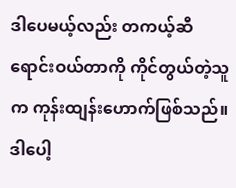ဒါပေမယ့်လည်း တကယ့်ဆီရောင်းဝယ်တာကို ကိုင်တွယ်တဲ့သူက ကုန်းထျန်းဟောက်ဖြစ်သည်။ ဒါပေါ့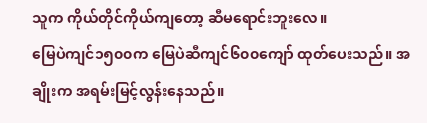သူက ကိုယ်တိုင်ကိုယ်ကျတော့ ဆီမရောင်းဘူးလေ။
မြေပဲကျင်၁၅၀၀က မြေပဲဆီကျင်၆၀၀ကျော် ထုတ်ပေးသည်။ အချိုးက အရမ်းမြင့်လွန်းနေသည်။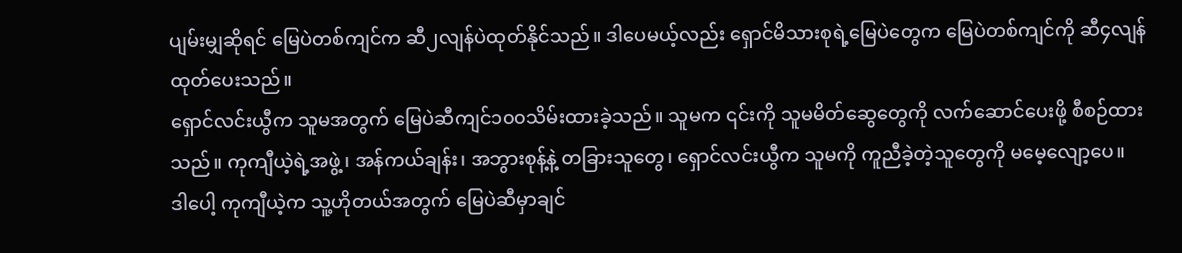ပျမ်းမျှဆိုရင် မြေပဲတစ်ကျင်က ဆီ၂လျန်ပဲထုတ်နိုင်သည်။ ဒါပေမယ့်လည်း ရှောင်မိသားစုရဲ့မြေပဲတွေက မြေပဲတစ်ကျင်ကို ဆီ၄လျန်ထုတ်ပေးသည်။
ရှောင်လင်းယွီက သူမအတွက် မြေပဲဆီကျင်၁၀၀သိမ်းထားခဲ့သည်။ သူမက ၎င်းကို သူမမိတ်ဆွေတွေကို လက်ဆောင်ပေးဖို့ စီစဉ်ထားသည်။ ကုကျီယဲ့ရဲ့အဖွဲ့၊ အန်ကယ်ချန်း၊ အဘွားစုန့်နဲ့ တခြားသူတွေ၊ ရှောင်လင်းယွီက သူမကို ကူညီခဲ့တဲ့သူတွေကို မမေ့လျော့ပေ။
ဒါပေါ့ ကုကျီယဲ့က သူ့ဟိုတယ်အတွက် မြေပဲဆီမှာချင်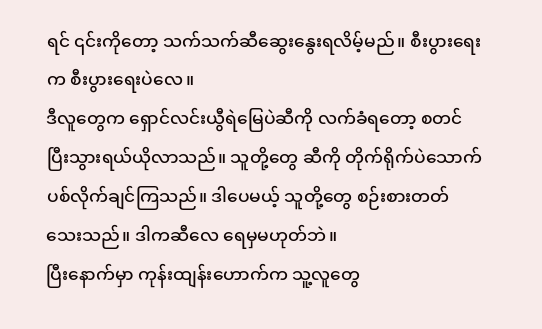ရင် ၎င်းကိုတော့ သက်သက်ဆီဆွေးနွေးရလိမ့်မည်။ စီးပွားရေးက စီးပွားရေးပဲလေ။
ဒီလူတွေက ရှောင်လင်းယွီရဲမြေပဲဆီကို လက်ခံရတော့ စတင်ပြီးသွားရယ်ယိုလာသည်။ သူတို့တွေ ဆီကို တိုက်ရိုက်ပဲသောက်ပစ်လိုက်ချင်ကြသည်။ ဒါပေမယ့် သူတို့တွေ စဉ်းစားတတ်သေးသည်။ ဒါကဆီလေ ရေမှမဟုတ်ဘဲ။
ပြီးနောက်မှာ ကုန်းထျန်းဟောက်က သူ့လူတွေ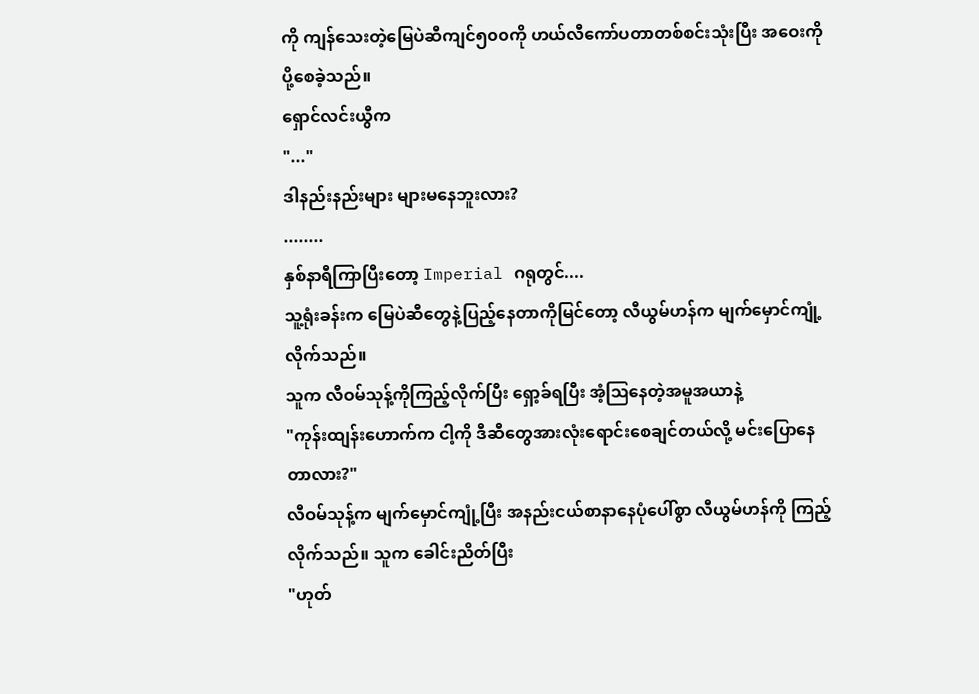ကို ကျန်သေးတဲ့မြေပဲဆီကျင်၅၀၀ကို ဟယ်လီကော်ပတာတစ်စင်းသုံးပြီး အဝေးကို ပို့စေခဲ့သည်။
ရှောင်လင်းယွီက
"..."
ဒါနည်းနည်းများ များမနေဘူးလား?
........
နှစ်နာရီကြာပြီးတော့ Imperial ဂရုတွင်....
သူ့ရုံးခန်းက မြေပဲဆီတွေနဲ့ပြည့်နေတာကိုမြင်တော့ လီယွမ်ဟန်က မျက်မှောင်ကျုံ့လိုက်သည်။
သူက လီဝမ်သုန့်ကိုကြည့်လိုက်ပြီး ရှော့ခ်ရပြီး အံ့ဩနေတဲ့အမူအယာနဲ့
"ကုန်းထျန်းဟောက်က ငါ့ကို ဒီဆီတွေအားလုံးရောင်းစေချင်တယ်လို့ မင်းပြောနေတာလား?"
လီဝမ်သုန့်က မျက်မှောင်ကျုံ့ပြီး အနည်းငယ်စာနာနေပုံပေါ်စွာ လီယွမ်ဟန်ကို ကြည့်လိုက်သည်။ သူက ခေါင်းညိတ်ပြီး
"ဟုတ်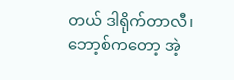တယ် ဒါရိုက်တာလီ၊ ဘော့စ်ကတော့ အဲ့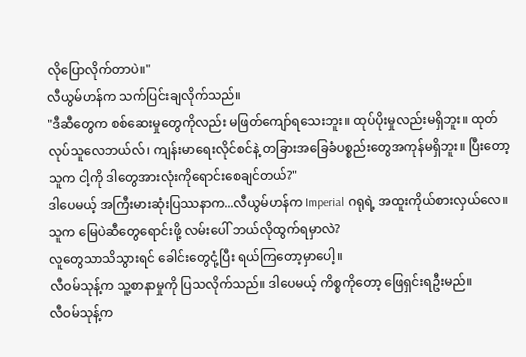လိုပြောလိုက်တာပဲ။"
လီယွမ်ဟန်က သက်ပြင်းချလိုက်သည်။
"ဒီဆီတွေက စစ်ဆေးမှုတွေကိုလည်း မဖြတ်ကျော်ရသေးဘူး။ ထုပ်ပိုးမှုလည်းမရှိဘူး။ ထုတ်လုပ်သူလေဘယ်လ်၊ ကျန်းမာရေးလိုင်စင်နဲ့ တခြားအခြေခံပစ္စည်းတွေအကုန်မရှိဘူး။ ပြီးတော့ သူက ငါ့ကို ဒါတွေအားလုံးကိုရောင်းစေချင်တယ်?"
ဒါပေမယ့် အကြီးမားဆုံးပြဿနာက...လီယွမ်ဟန်က Imperial ဂရုရဲ့ အထူးကိုယ်စားလှယ်လေ။ သူက မြေပဲဆီတွေရောင်းဖို့ လမ်းပေါ် ဘယ်လိုထွက်ရမှာလဲ?
လူတွေသာသိသွားရင် ခေါင်းတွေငုံ့ပြီး ရယ်ကြတော့မှာပေါ့။
လီဝမ်သုန့်က သူ့စာနာမှုကို ပြသလိုက်သည်။ ဒါပေမယ့် ကိစ္စကိုတော့ ဖြေရှင်းရဦးမည်။
လီဝမ်သုန့်က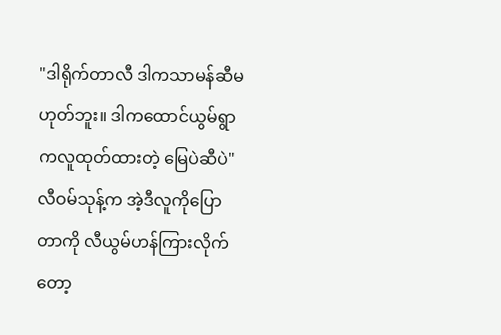"ဒါရိုက်တာလီ ဒါကသာမန်ဆီမဟုတ်ဘူး။ ဒါကထောင်ယွမ်ရွာကလူထုတ်ထားတဲ့ မြေပဲဆီပဲ"
လီဝမ်သုန့်က အဲ့ဒီလူကိုပြောတာကို လီယွမ်ဟန်ကြားလိုက်တော့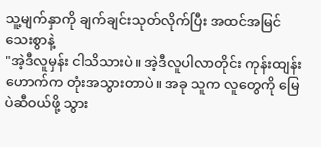သူ့မျက်နှာကို ချက်ချင်းသုတ်လိုက်ပြီး အထင်အမြင်သေးစွာနဲ့
"အဲ့ဒီလူမှန်း ငါသိသားပဲ။ အဲ့ဒီလူပါလာတိုင်း ကုန်းထျန်းဟောက်က တုံးအသွားတာပဲ။ အခု သူက လူတွေကို မြေပဲဆီဝယ်ဖို့ သွား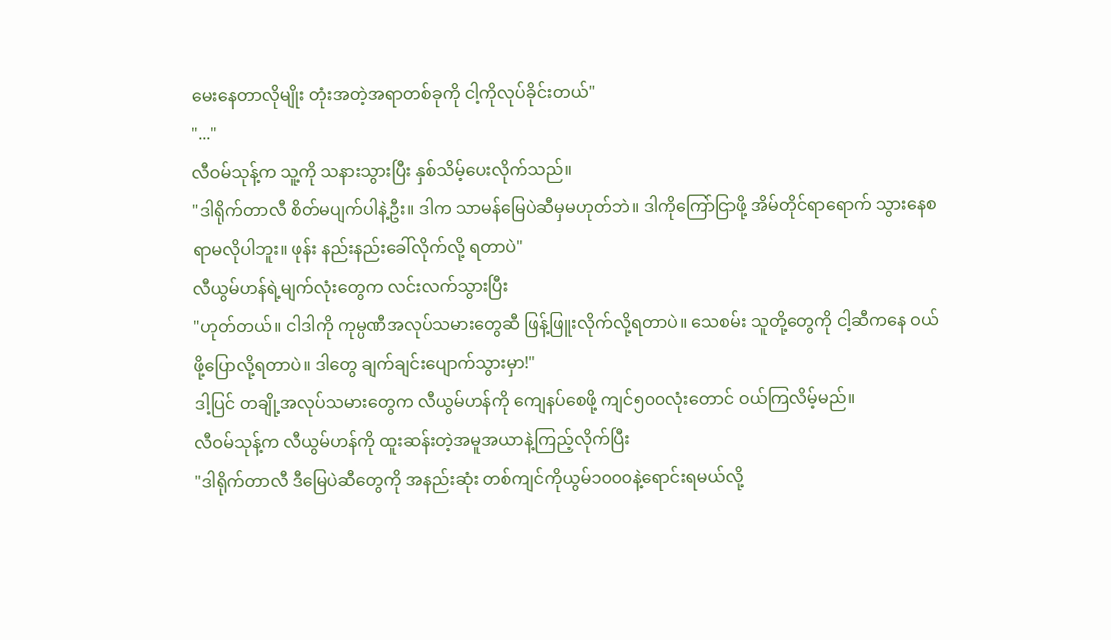မေးနေတာလိုမျိုး တုံးအတဲ့အရာတစ်ခုကို ငါ့ကိုလုပ်ခိုင်းတယ်"
"..."
လီဝမ်သုန့်က သူ့ကို သနားသွားပြီး နှစ်သိမ့်ပေးလိုက်သည်။
"ဒါရိုက်တာလီ စိတ်မပျက်ပါနဲ့ဦး။ ဒါက သာမန်မြေပဲဆီမှမဟုတ်ဘဲ။ ဒါကိုကြော်ငြာဖို့ အိမ်တိုင်ရာရောက် သွားနေစရာမလိုပါဘူး။ ဖုန်း နည်းနည်းခေါ်လိုက်လို့ ရတာပဲ"
လီယွမ်ဟန်ရဲ့မျက်လုံးတွေက လင်းလက်သွားပြီး
"ဟုတ်တယ်။ ငါဒါကို ကုမ္ပဏီအလုပ်သမားတွေဆီ ဖြန့်ဖြူးလိုက်လို့ရတာပဲ။ သေစမ်း သူတို့တွေကို ငါ့ဆီကနေ ဝယ်ဖို့ပြောလို့ရတာပဲ။ ဒါတွေ ချက်ချင်းပျောက်သွားမှာ!"
ဒါ့ပြင် တချို့အလုပ်သမားတွေက လီယွမ်ဟန်ကို ကျေနပ်စေဖို့ ကျင်၅၀၀လုံးတောင် ဝယ်ကြလိမ့်မည်။
လီဝမ်သုန့်က လီယွမ်ဟန်ကို ထူးဆန်းတဲ့အမူအယာနဲ့ကြည့်လိုက်ပြီး
"ဒါရိုက်တာလီ ဒီမြေပဲဆီတွေကို အနည်းဆုံး တစ်ကျင်ကိုယွမ်၁၀၀၀နဲ့ရောင်းရမယ်လို့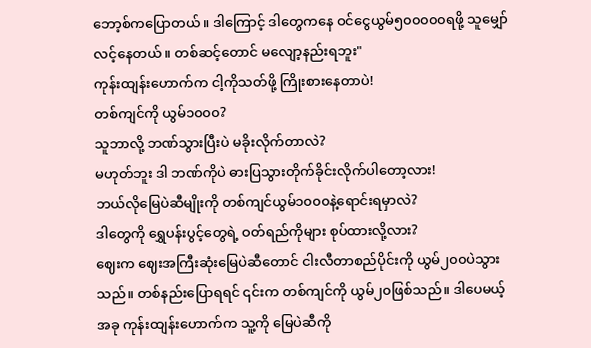ဘော့စ်ကပြောတယ်။ ဒါကြောင့် ဒါတွေကနေ ဝင်ငွေယွမ်၅၀၀၀၀၀ရဖို့ သူမျှော်လင့်နေတယ်။ တစ်ဆင့်တောင် မလျော့နည်းရဘူး"
ကုန်းထျန်းဟောက်က ငါ့ကိုသတ်ဖို့ ကြိုးစားနေတာပဲ!
တစ်ကျင်ကို ယွမ်၁၀၀၀?
သူဘာလို့ ဘဏ်သွားပြီးပဲ မခိုးလိုက်တာလဲ?
မဟုတ်ဘူး ဒါ ဘဏ်ကိုပဲ ဓားပြသွားတိုက်ခိုင်းလိုက်ပါတော့လား!
ဘယ်လိုမြေပဲဆီမျိုးကို တစ်ကျင်ယွမ်၁၀၀၀နဲ့ရောင်းရမှာလဲ?
ဒါတွေကို ရွှေပန်းပွင့်တွေရဲ့ ဝတ်ရည်ကိုများ စုပ်ထားလို့လား?
ဈေးက ဈေးအကြီးဆုံးမြေပဲဆီတောင် ငါးလီတာစည်ပိုင်းကို ယွမ်၂၀၀ပဲသွားသည်။ တစ်နည်းပြောရရင် ၎င်းက တစ်ကျင်ကို ယွမ်၂၀ဖြစ်သည်။ ဒါပေမယ့် အခု ကုန်းထျန်းဟောက်က သူ့ကို မြေပဲဆီကို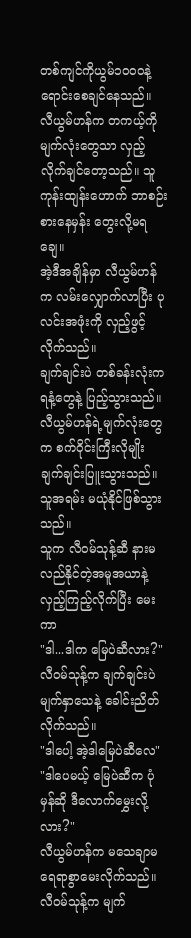တစ်ကျင်ကိုယွမ်၁၀၀၀နဲ့ ရောင်းစေချင်နေသည်။
လီယွမ်ဟန်က တကယ့်ကို မျက်လုံးတွေသာ လှည့်လိုက်ချင်တော့သည်။ သူ ကုန်းထျန်းဟောက် ဘာစဉ်းစားနေမှန်း တွေးလို့မရချေ။
အဲ့ဒီအချိန်မှာ လီယွမ်ဟန်က လမ်းလျှောက်လာပြီး ပုလင်းအဖုံးကို လှည့်ဖွင့်လိုက်သည်။
ချက်ချင်းပဲ တစ်ခန်းလုံးက ရနံ့တွေနဲ့ ပြည့်သွားသည်။ လီယွမ်ဟန်ရဲ့မျက်လုံးတွေက စက်ဝိုင်းကြီးလိုမျိုး ချက်ချင်းပြူးသွားသည်။ သူအရမ်း မယုံနိုင်ဖြစ်သွားသည်။
သူက လီဝမ်သုန့်ဆီ နားမလည်နိုင်တဲ့အမူအယာနဲ့ လှည့်ကြည့်လိုက်ပြီး မေးကာ
"ဒါ...ဒါက မြေပဲဆီလား?"
လီဝမ်သုန့်က ချက်ချင်းပဲ မျက်နှာသေနဲ့ ခေါင်းညိတ်လိုက်သည်။
"ဒါပေါ့ အဲ့ဒါမြေပဲဆီလေ"
"ဒါပေမယ့် မြေပဲဆီက ပုံမှန်ဆို ဒီလောက်မွှေးလို့လား?"
လီယွမ်ဟန်က မသေချာမရေရာစွာမေးလိုက်သည်။
လီဝမ်သုန့်က မျက်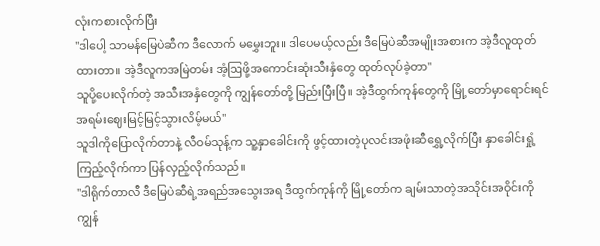လုံးကစားလိုက်ပြီး
"ဒါပေါ့ သာမန်မြေပဲဆီက ဒီလောက် မမွှေးဘူး။ ဒါပေမယ့်လည်း ဒီမြေပဲဆီအမျိုးအစားက အဲ့ဒီလူထုတ်ထားတာ။ အဲ့ဒီလူကအမြဲတမ်း အံ့ဩဖို့အကောင်းဆုံးသီးနှံတွေ ထုတ်လုပ်ခဲ့တာ"
သူပို့ပေးလိုက်တဲ့ အသီးအနှံတွေကို ကျွန်တော်တို့ မြည်းပြီးပြီ။ အဲ့ဒီထွက်ကုန်တွေကို မြို့တော်မှာရောင်းရင် အရမ်းဈေးမြင့်မြင့်သွားလိမ့်မယ်"
သူဒါကိုပြောလိုက်တာနဲ့ လီဝမ်သုန့်က သူ့နှာခေါင်းကို ဖွင့်ထားတဲ့ပုလင်းအဖုံးဆီရွှေ့လိုက်ပြီး နှာခေါင်းရှုံ့ကြည့်လိုက်ကာ ပြန်လှည့်လိုက်သည်။
"ဒါရိုက်တာလီ ဒီမြေပဲဆီရဲ့အရည်အသွေးအရ ဒီထွက်ကုန်ကို မြို့တော်က ချမ်းသာတဲ့အသိုင်းအဝိုင်းကို ကျွန်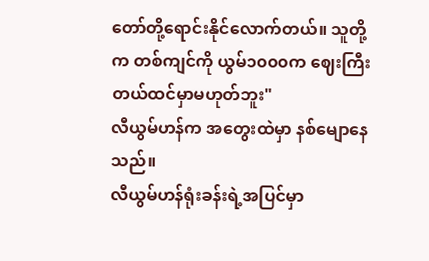တော်တို့ရောင်းနိုင်လောက်တယ်။ သူတို့က တစ်ကျင်ကို ယွမ်၁၀၀၀က ဈေးကြီးတယ်ထင်မှာမဟုတ်ဘူး"
လီယွမ်ဟန်က အတွေးထဲမှာ နစ်မျောနေသည်။
လီယွမ်ဟန်ရုံးခန်းရဲ့အပြင်မှာ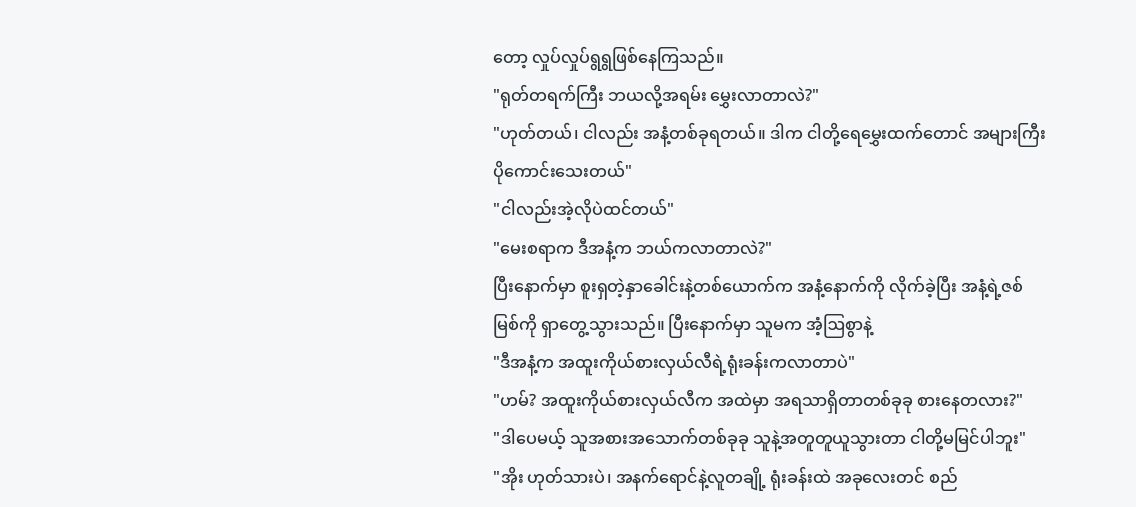တော့ လှုပ်လှုပ်ရွရွဖြစ်နေကြသည်။
"ရုတ်တရက်ကြီး ဘယလို့အရမ်း မွှေးလာတာလဲ?"
"ဟုတ်တယ်၊ ငါလည်း အနံ့တစ်ခုရတယ်။ ဒါက ငါတို့ရေမွှေးထက်တောင် အများကြီး ပိုကောင်းသေးတယ်"
"ငါလည်းအဲ့လိုပဲထင်တယ်"
"မေးစရာက ဒီအနံ့က ဘယ်ကလာတာလဲ?"
ပြီးနောက်မှာ စူးရှတဲ့နှာခေါင်းနဲ့တစ်ယောက်က အနံ့နောက်ကို လိုက်ခဲ့ပြီး အနံ့ရဲ့ဇစ်မြစ်ကို ရှာတွေ့သွားသည်။ ပြီးနောက်မှာ သူမက အံ့ဩစွာနဲ့
"ဒီအနံ့က အထူးကိုယ်စားလှယ်လီရဲ့ရုံးခန်းကလာတာပဲ"
"ဟမ်? အထူးကိုယ်စားလှယ်လီက အထဲမှာ အရသာရှိတာတစ်ခုခု စားနေတလား?"
"ဒါပေမယ့် သူအစားအသောက်တစ်ခုခု သူနဲ့အတူတူယူသွားတာ ငါတို့မမြင်ပါဘူး"
"အိုး ဟုတ်သားပဲ၊ အနက်ရောင်နဲ့လူတချို့ ရုံးခန်းထဲ အခုလေးတင် စည်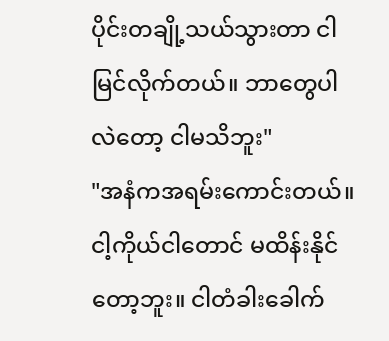ပိုင်းတချို့သယ်သွားတာ ငါမြင်လိုက်တယ်။ ဘာတွေပါလဲတော့ ငါမသိဘူး"
"အနံကအရမ်းကောင်းတယ်။ ငါ့ကိုယ်ငါတောင် မထိန်းနိုင်တော့ဘူး။ ငါတံခါးခေါက်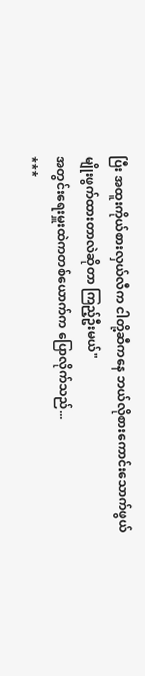ပြီး အထူးကိုယ်စားလှယ်လီက ငါတို့ဆီကနေ ဘယ်လိုစားကောင်းသောက်ဖွယ်မျိုးဖွက်ထားတာလဲဆိုတာ ကြည့်ဦးမယ်"
အတွင်းရေးမှူးထဲကတစ်ယောက်က ပြောလိုက်သည်...
***